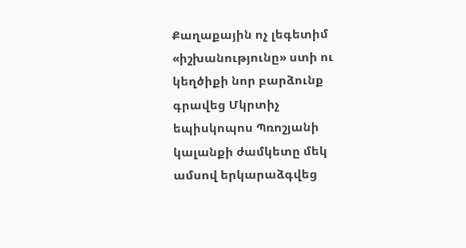Քաղաքային ոչ լեգետիմ «իշխանությունը» ստի ու կեղծիքի նոր բարձունք գրավեց Մկրտիչ եպիսկոպոս Պռոշյանի կալանքի ժամկետը մեկ ամսով երկարաձգվեց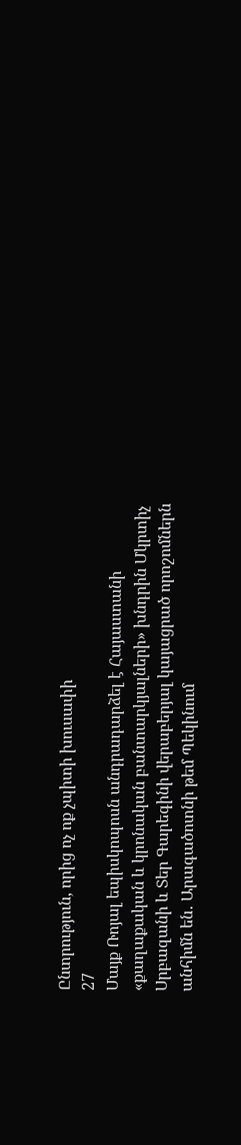Ընտրություն, որից ոչ ոք չպիտի խուսափի
27
Մայք Ռոյալ եպիսկոպոսն անդրադարձել է Հայաստանի «քաղաքական և կրոնական բանտարկյալների» խնդրին Մկրտիչ Սրբազանի և Տեր Գարեգինի վերաբերյալ կայացրած որոշոմներն անհիմն են․ Արագածոտնի թեմ Պեկինում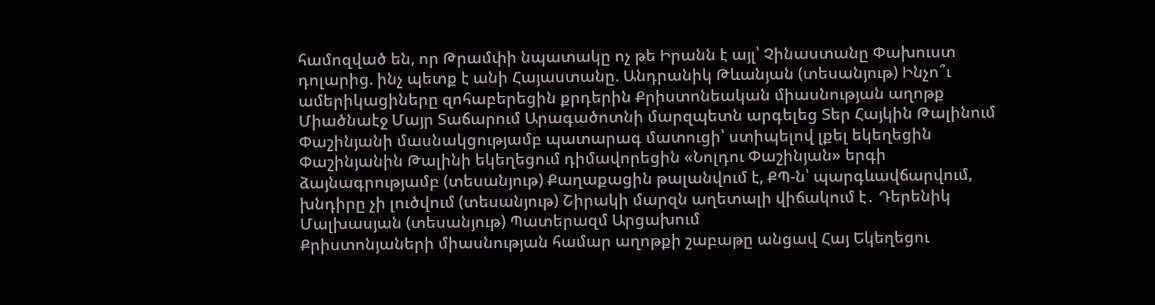համոզված են, որ Թրամփի նպատակը ոչ թե Իրանն է այլ՝ Չինաստանը Փախուստ դոլարից. ինչ պետք է անի Հայաստանը. Անդրանիկ Թևանյան (տեսանյութ) Ինչո՞ւ ամերիկացիները զոհաբերեցին քրդերին Քրիստոնեական միասնության աղոթք Միածնաէջ Մայր Տաճարում Արագածոտնի մարզպետն արգելեց Տեր Հայկին Թալինում Փաշինյանի մասնակցությամբ պատարագ մատուցի՝ ստիպելով լքել եկեղեցին Փաշինյանին Թալինի եկեղեցում դիմավորեցին «Նոլդու Փաշինյան» երգի ձայնագրությամբ (տեսանյութ) Քաղաքացին թալանվում է, ՔՊ-ն՝ պարգևավճարվում, խնդիրը չի լուծվում (տեսանյութ) Շիրակի մարզն աղետալի վիճակում է․ Դերենիկ Մալխասյան (տեսանյութ) Պատերազմ Արցախում
Քրիստոնյաների միասնության համար աղոթքի շաբաթը անցավ Հայ Եկեղեցու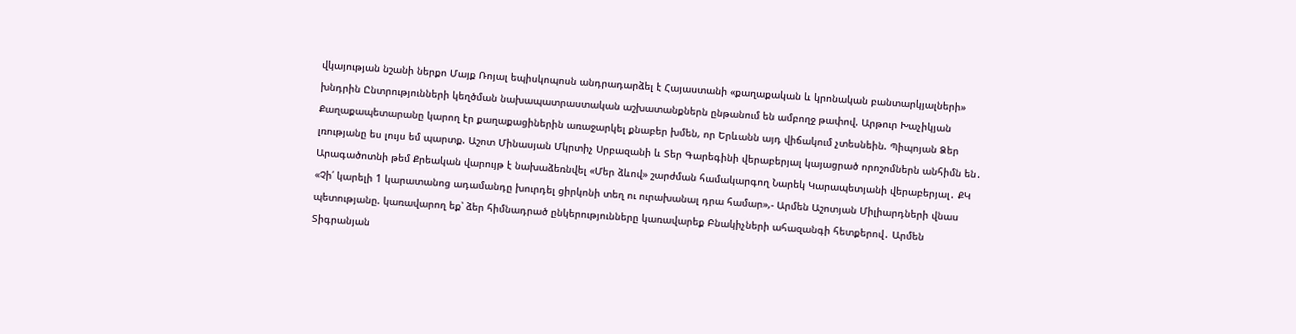վկայության նշանի ներքո Մայք Ռոյալ եպիսկոպոսն անդրադարձել է Հայաստանի «քաղաքական և կրոնական բանտարկյալների» խնդրին Ընտրությունների կեղծման նախապատրաստական աշխատանքներն ընթանում են ամբողջ թափով. Արթուր Խաչիկյան Քաղաքապետարանը կարող էր քաղաքացիներին առաջարկել քնաբեր խմեն, որ Երևանն այդ վիճակում չտեսնեին. Պիպոյան Ձեր լռությանը ես լույս եմ պարտք. Աշոտ Մինասյան Մկրտիչ Սրբազանի և Տեր Գարեգինի վերաբերյալ կայացրած որոշոմներն անհիմն են․ Արագածոտնի թեմ Քրեական վարույթ է նախաձեռնվել «Մեր ձևով» շարժման համակարգող Նարեկ Կարապետյանի վերաբերյալ․ ՔԿ «Չի՛ կարելի 1 կարատանոց ադամանդը խուրդել ցիրկոնի տեղ ու ուրախանալ դրա համար»,- Արմեն Աշոտյան Միլիարդների վնաս պետությանը. կառավարող եք՝ ձեր հիմնադրած ընկերությունները կառավարեք Բնակիչների ահազանգի հետքերով․ Արմեն Տիգրանյան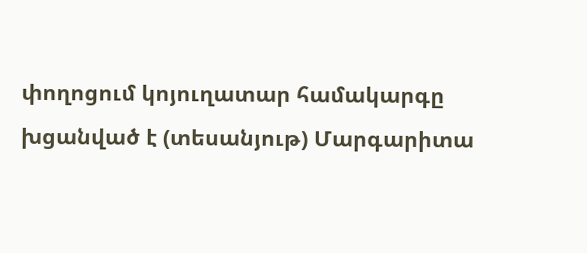փողոցում կոյուղատար համակարգը խցանված է (տեսանյութ) Մարգարիտա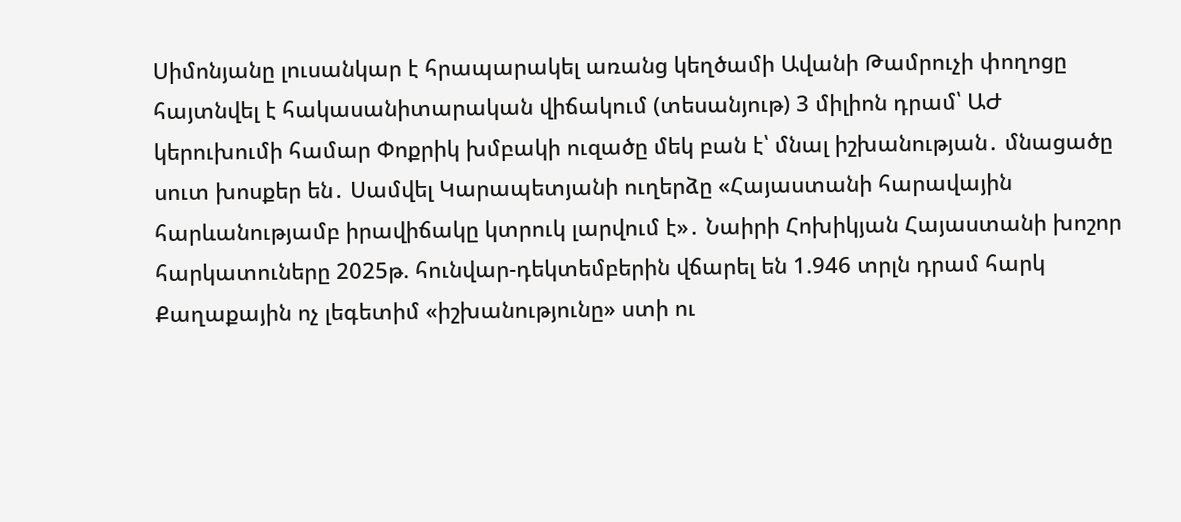Սիմոնյանը լուսանկար է հրապարակել առանց կեղծամի Ավանի Թամրուչի փողոցը հայտնվել է հակասանիտարական վիճակում (տեսանյութ) 3 միլիոն դրամ՝ ԱԺ կերուխումի համար Փոքրիկ խմբակի ուզածը մեկ բան է՝ մնալ իշխանության․ մնացածը սուտ խոսքեր են․ Սամվել Կարապետյանի ուղերձը «Հայաստանի հարավային հարևանությամբ իրավիճակը կտրուկ լարվում է»․ Նաիրի Հոխիկյան Հայաստանի խոշոր հարկատուները 2025թ. հունվար-դեկտեմբերին վճարել են 1.946 տրլն դրամ հարկ Քաղաքային ոչ լեգետիմ «իշխանությունը» ստի ու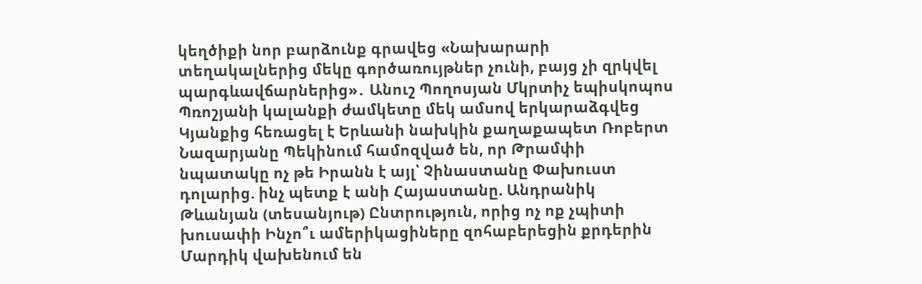կեղծիքի նոր բարձունք գրավեց «Նախարարի տեղակալներից մեկը գործառույթներ չունի, բայց չի զրկվել պարգևավճարներից»․ Անուշ Պողոսյան Մկրտիչ եպիսկոպոս Պռոշյանի կալանքի ժամկետը մեկ ամսով երկարաձգվեց Կյանքից հեռացել է Երևանի նախկին քաղաքապետ Ռոբերտ Նազարյանը Պեկինում համոզված են, որ Թրամփի նպատակը ոչ թե Իրանն է այլ՝ Չինաստանը Փախուստ դոլարից. ինչ պետք է անի Հայաստանը. Անդրանիկ Թևանյան (տեսանյութ) Ընտրություն, որից ոչ ոք չպիտի խուսափի Ինչո՞ւ ամերիկացիները զոհաբերեցին քրդերին Մարդիկ վախենում են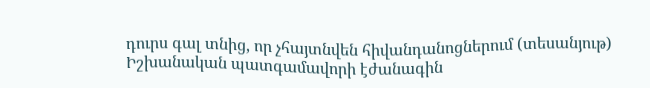դուրս գալ տնից, որ չհայտնվեն հիվանդանոցներում (տեսանյութ) Իշխանական պատգամավորի էժանագին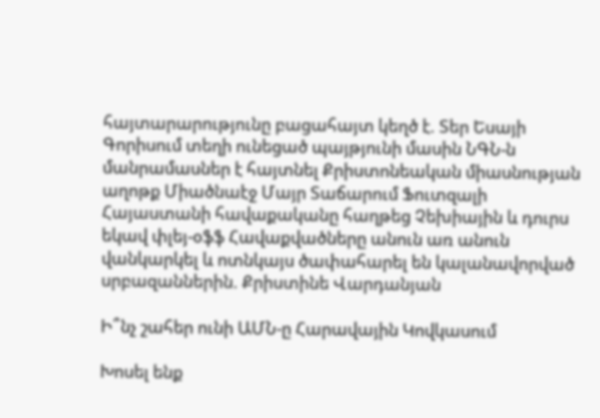հայտարարությունը բացահայտ կեղծ է. Տեր Եսայի Գորիսում տեղի ունեցած պայթյունի մասին ՆԳՆ-ն մանրամասներ է հայտնել Քրիստոնեական միասնության աղոթք Միածնաէջ Մայր Տաճարում Ֆուտզալի Հայաստանի հավաքականը հաղթեց Չեխիային և դուրս եկավ փլեյ-օֆֆ Հավաքվածները անուն առ անուն վանկարկել և ոտնկայս ծափահարել են կալանավորված սրբազաններին. Քրիստինե Վարդանյան

Ի՞նչ շահեր ունի ԱՄՆ-ը Հարավային Կովկասում

Խոսել ենք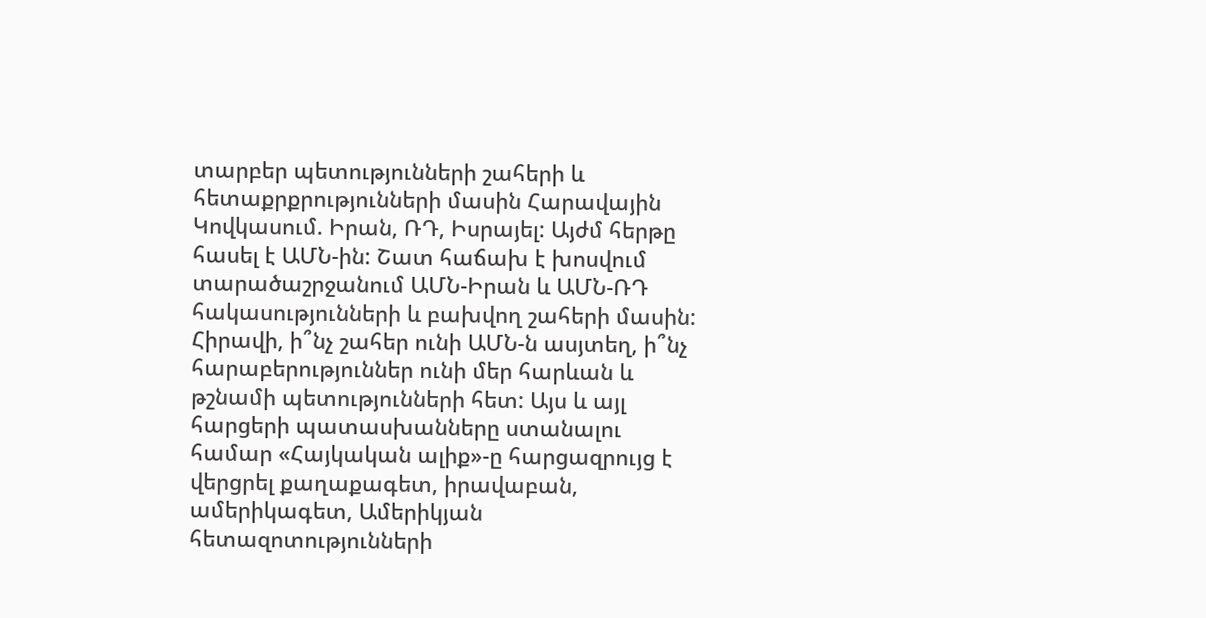տարբեր պետությունների շահերի և հետաքրքրությունների մասին Հարավային Կովկասում. Իրան, ՌԴ, Իսրայել: Այժմ հերթը հասել է ԱՄՆ-ին: Շատ հաճախ է խոսվում տարածաշրջանում ԱՄՆ-Իրան և ԱՄՆ-ՌԴ հակասությունների և բախվող շահերի մասին: Հիրավի, ի՞նչ շահեր ունի ԱՄՆ-ն ասյտեղ, ի՞նչ հարաբերություններ ունի մեր հարևան և թշնամի պետությունների հետ: Այս և այլ հարցերի պատասխանները ստանալու համար «Հայկական ալիք»-ը հարցազրույց է վերցրել քաղաքագետ, իրավաբան, ամերիկագետ, Ամերիկյան հետազոտությունների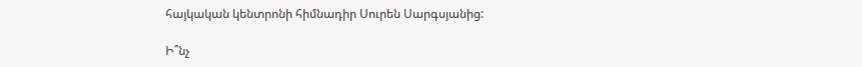հայկական կենտրոնի հիմնադիր Սուրեն Սարգսյանից:

Ի՞նչ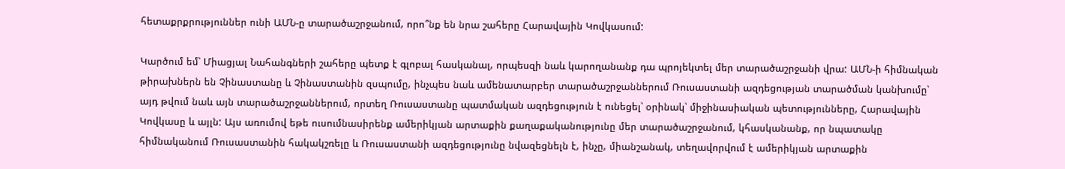հետաքրքրություններ ունի ԱՄՆ-ը տարածաշրջանում, որո՞նք են նրա շահերը Հարավային Կովկասում:

Կարծում եմ՝ Միացյալ Նահանգների շահերը պետք է գլոբալ հասկանալ, որպեսզի նաև կարողանանք դա պրոյեկտել մեր տարածաշրջանի վրա: ԱՄՆ-ի հիմնական թիրախներն են Չինաստանը և Չինաստանին զսպումը, ինչպես նաև ամենատարբեր տարածաշրջաններում Ռուսաստանի ազդեցության տարածման կանխումը՝ այդ թվում նաև այն տարածաշրջաններում, որտեղ Ռուսաստանը պատմական ազդեցություն է ունեցել՝ օրինակ՝ միջինասիական պետությունները, Հարավային Կովկասը և այլն: Այս առումով եթե ուսումնասիրենք ամերիկյան արտաքին քաղաքականությունը մեր տարածաշրջանում, կհասկանանք, որ նպատակը հիմնականում Ռուսաստանին հակակշռելը և Ռուսաստանի ազդեցությունը նվազեցնելն է, ինչը, միանշանակ, տեղավորվում է ամերիկյան արտաքին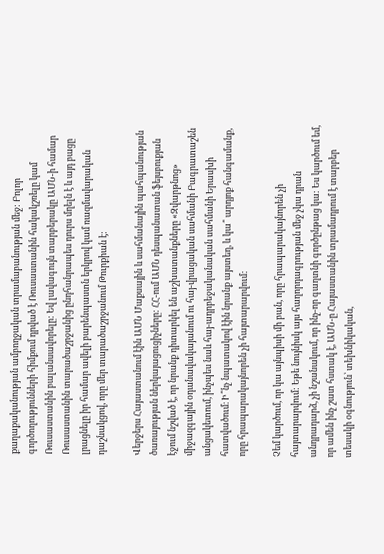քաղաքականության ամբողջական տրամաբանության մեջ: Բոլոր գործողությունների հիմքում դրված է Ռուսաստանին հակակշռելը կամ Ռուսաստանին բալանսավորելը: Եվ լավագույն տարբերակը ԱՄՆ-ի համար Ռուսաստանին տարածաշրջանից ընդհանրապես դուրս մղելն է և այդ բացը լրացնելը իր համար ավելի բարենպաստն երկրով կամ ռազմավարական դաշնակցով, որը մեր տարածաշրջանում Թուրքիան է:

Վերջերս Հայաստանում էին ԱՄՆ Մաքսային և սահմանային պահպանության ծառայության ներկայացուցիչները: ՀՀ-ում ԱՄՆ դեսպանատան ֆեյսբուքյան էջում նշված է, որ նրանք դիտարկել են աշխատանքները «Զվարթնոց» միջազգային օդանավակայանում ու հայ-վրացական սահմանի Բագրատաշեն անցակետում, ինչպես նաև հայ-ադրբեջականական սահմանի Երասխի հատվածում։ Ի՞նչ նպատակով էին նրանք այստեղ, և կա՞ արդյոք հանգամանք, որը հրապարակայնորեն չի հայտարարվում:

Չեմ կարծում, որ կա այնպիսի մի բան, որը հրապարակայնորեն չի հայտարարվում: Եթե նույնիսկ այս հաղորդագրության մեջ չկա դրան անդրադարձ, չի նշանակում, որ ինչ-որ գաղտնի գործընթաց կա: Ես կարծում եմ, որ ամեն ինչ շատ հստակ է, ԱՄՆ-ը Հայաստանին տրամադրում է տարբեր տեսակի օգնություն՝ տեխնիկական,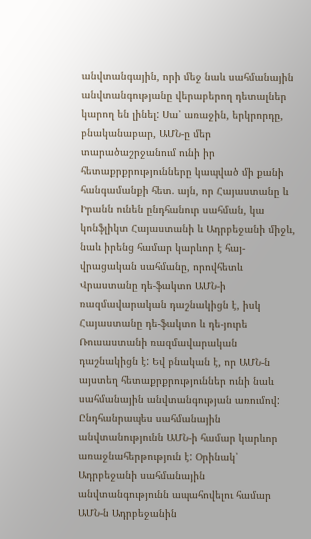անվտանգային, որի մեջ նաև սահմանային անվտանգությանը վերաբերող դետալներ կարող են լինել: Սա՝ առաջին, երկրորդը, բնականաբար, ԱՄՆ-ը մեր տարածաշրջանում ունի իր հետաքրքրությունները կապված մի քանի հանգամանքի հետ. այն, որ Հայաստանը և Իրանն ունեն ընդհանուր սահման, կա կոնֆլիկտ Հայաստանի և Ադրբեջանի միջև, նաև իրենց համար կարևոր է հայ-վրացական սահմանը, որովհետև Վրաստանը դե-ֆակտո ԱՄՆ-ի ռազմավարական դաշնակիցն է, իսկ Հայաստանը դե-ֆակտո և դե-յուրե Ռուսաստանի ռազմավարական դաշնակիցն է: Եվ բնական է, որ ԱՄՆ-ն այստեղ հետաքրքրություններ ունի նաև սահմանային անվտանգության առումով: Ընդհանրապես սահմանային անվտանությունն ԱՄՆ-ի համար կարևոր առաջնահերթություն է: Օրինակ՝ Ադրբեջանի սահմանային անվտանգությունն ապահովելու համար ԱՄՆ-ն Ադրբեջանին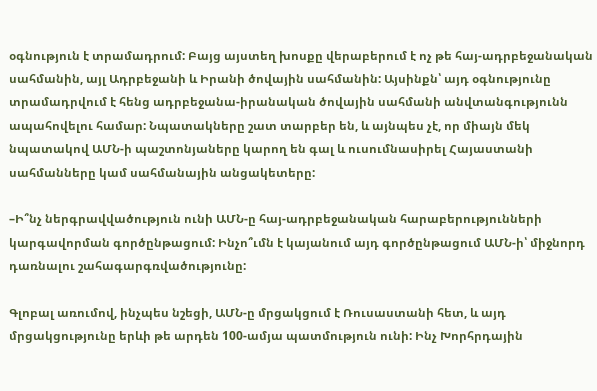օգնություն է տրամադրում: Բայց այստեղ խոսքը վերաբերում է ոչ թե հայ-ադրբեջանական սահմանին, այլ Ադրբեջանի և Իրանի ծովային սահմանին: Այսինքն՝ այդ օգնությունը տրամադրվում է հենց ադրբեջանա-իրանական ծովային սահմանի անվտանգությունն ապահովելու համար: Նպատակները շատ տարբեր են, և այնպես չէ, որ միայն մեկ նպատակով ԱՄՆ-ի պաշտոնյաները կարող են գալ և ուսումնասիրել Հայաստանի սահմանները կամ սահմանային անցակետերը:

–Ի՞նչ ներգրավվածություն ունի ԱՄՆ-ը հայ-ադրբեջանական հարաբերությունների կարգավորման գործընթացում: Ինչո՞ւմն է կայանում այդ գործընթացում ԱՄՆ-ի՝ միջնորդ դառնալու շահագարգռվածությունը:

Գլոբալ առումով, ինչպես նշեցի, ԱՄՆ-ը մրցակցում է Ռուսաստանի հետ, և այդ մրցակցությունը երևի թե արդեն 100-ամյա պատմություն ունի: Ինչ Խորհրդային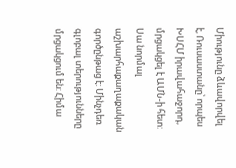Միությունը ձևավորվել է, Ռուսաստանը՝ որպես ԽՍՀՄ իրավահաջորդ, մրցակցել է ԱՄՆ-ի հետ: Սա նորմալ աշխարհաքաղաքական գործընթաց է: Մինչդեռ գլոբալ տերությունները մրցակցում են: Հիմա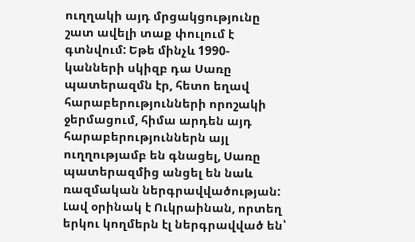ուղղակի այդ մրցակցությունը շատ ավելի տաք փուլում է գտնվում: Եթե մինչև 1990-կանների սկիզբ դա Սառը պատերազմն էր, հետո եղավ հարաբերությունների որոշակի ջերմացում, հիմա արդեն այդ հարաբերություններն այլ ուղղությամբ են գնացել, Սառը պատերազմից անցել են նաև ռազմական ներգրավվածության: Լավ օրինակ է Ուկրաինան, որտեղ երկու կողմերն էլ ներգրավված են՝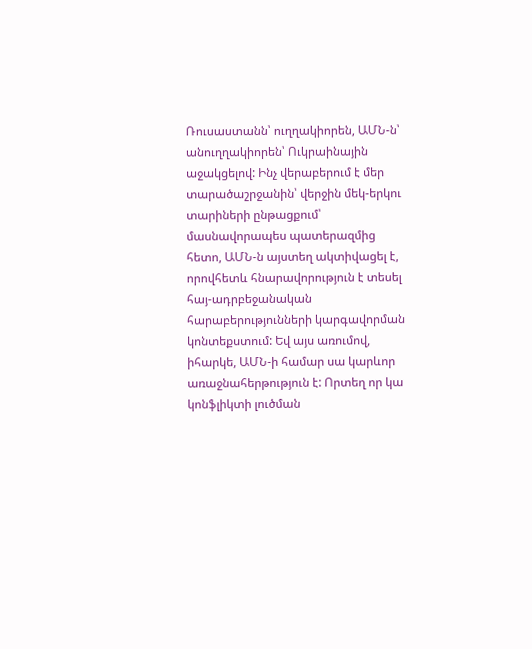Ռուսաստանն՝ ուղղակիորեն, ԱՄՆ-ն՝ անուղղակիորեն՝ Ուկրաինային աջակցելով: Ինչ վերաբերում է մեր տարածաշրջանին՝ վերջին մեկ-երկու տարիների ընթացքում՝ մասնավորապես պատերազմից հետո, ԱՄՆ-ն այստեղ ակտիվացել է, որովհետև հնարավորություն է տեսել հայ-ադրբեջանական հարաբերությունների կարգավորման կոնտեքստում: Եվ այս առումով, իհարկե, ԱՄՆ-ի համար սա կարևոր առաջնահերթություն է: Որտեղ որ կա կոնֆլիկտի լուծման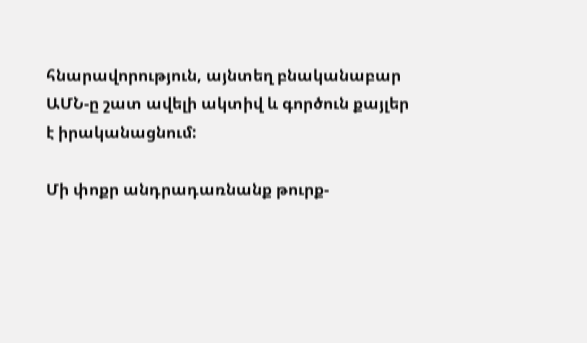հնարավորություն, այնտեղ բնականաբար ԱՄՆ-ը շատ ավելի ակտիվ և գործուն քայլեր է իրականացնում:

Մի փոքր անդրադառնանք թուրք-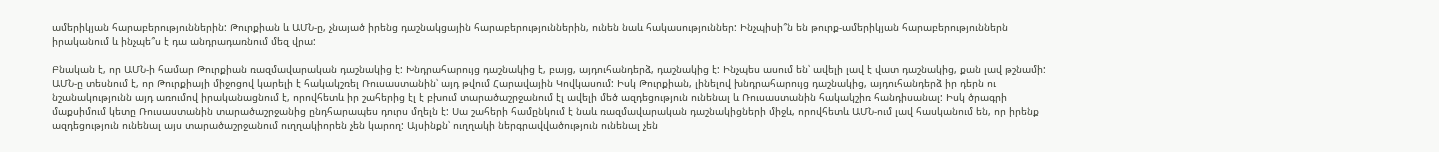ամերիկյան հարաբերություններին: Թուրքիան և ԱՄՆ-ը, չնայած իրենց դաշնակցային հարաբերություններին, ունեն նաև հակասություններ: Ինչպիսի՞ն են թուրք-ամերիկյան հարաբերություններն իրականում և ինչպե՞ս է դա անդրադառնում մեզ վրա:

Բնական է, որ ԱՄՆ-ի համար Թուրքիան ռազմավարական դաշնակից է: Խնդրահարույց դաշնակից է, բայց, այդուհանդերձ, դաշնակից է: Ինչպես ասում են՝ ավելի լավ է վատ դաշնակից, քան լավ թշնամի: ԱՄՆ-ը տեսնում է, որ Թուրքիայի միջոցով կարելի է հակակշռել Ռուսաստանին՝ այդ թվում Հարավային Կովկասում: Իսկ Թուրքիան, լինելով խնդրահարույց դաշնակից, այդուհանդերձ իր դերն ու նշանակությունն այդ առումով իրականացնում է, որովհետև իր շահերից էլ է բխում տարածաշրջանում էլ ավելի մեծ ազդեցություն ունենալ և Ռուսաստանին հակակշիռ հանդիսանալ: Իսկ ծրագրի մաքսիմում կետը Ռուսաստանին տարածաշրջանից ընդհարապես դուրս մղելն է: Սա շահերի համընկում է նաև ռազմավարական դաշնակիցների միջև, որովհետև ԱՄՆ-ում լավ հասկանում են, որ իրենք ազդեցություն ունենալ այս տարածաշրջանում ուղղակիորեն չեն կարող: Այսինքն՝ ուղղակի ներգրավվածություն ունենալ չեն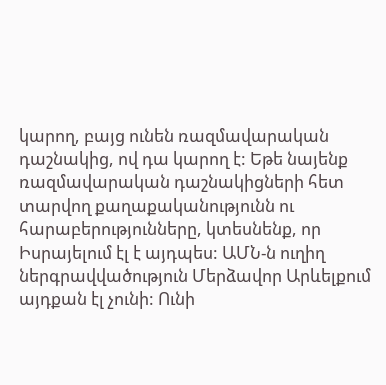կարող, բայց ունեն ռազմավարական դաշնակից, ով դա կարող է: Եթե նայենք ռազմավարական դաշնակիցների հետ տարվող քաղաքականությունն ու հարաբերությունները, կտեսնենք, որ Իսրայելում էլ է այդպես: ԱՄՆ-ն ուղիղ ներգրավվածություն Մերձավոր Արևելքում այդքան էլ չունի: Ունի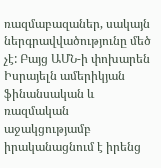ռազմաբազաներ, սակայն ներգրավվածությունը մեծ չէ: Բայց ԱՄՆ-ի փոխարեն Իսրայելն ամերիկյան ֆինանսական և ռազմական աջակցությամբ իրականացնում է իրենց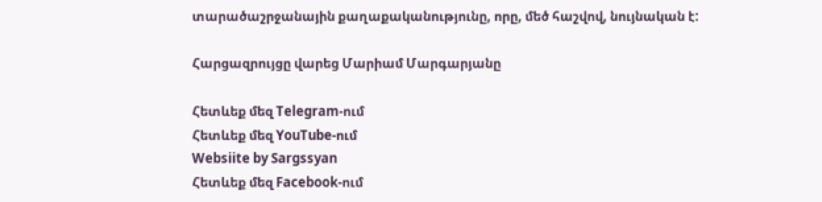տարածաշրջանային քաղաքականությունը, որը, մեծ հաշվով, նույնական է:

Հարցազրույցը վարեց Մարիամ Մարգարյանը

Հետևեք մեզ Telegram-ում
Հետևեք մեզ YouTube-ում
Websiite by Sargssyan
Հետևեք մեզ Facebook-ում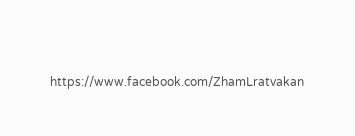https://www.facebook.com/ZhamLratvakan